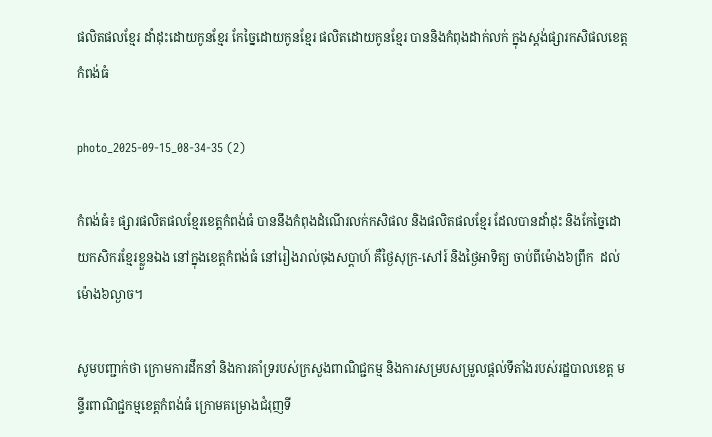ផលិតផលខ្មែរ ដាំដុះដោយកូនខ្មែរ កែច្នៃដោយកូនខែ្មរ ផលិតដោយកូនខ្មែរ បាននិងកំពុងដាក់លក់ ក្នុងស្តង់ផ្សារកសិផលខេត្តកំពង់ធំ

photo_2025-09-15_08-34-35 (2)

កំពង់ធំ៖ ផ្សារផលិតផលខ្មែរខេត្តកំពង់ធំ បាននឹងកំពុងដំណើរលក់កសិផល និងផលិតផលខ្មែរ ដែលបានដាំដុះ និងកែច្នៃដោយកសិករខ្មែរខ្លួនឯង នៅក្នុងខេត្តកំពង់ធំ នៅរៀងរាល់ចុងសប្តាហ៍ គឺថ្ងៃសុក្រ-សៅរ៍ និងថ្ងៃអាទិត្យ ចាប់ពីម៉ោង៦ព្រឹក  ដល់ម៉ោង៦ល្ងាច។

សូមបញ្ជាក់ថា ក្រោមការដឹកនាំ និងការគាំទ្ររបស់ក្រសួងពាណិជ្ជកម្ម និងការសម្របសម្រួលផ្តល់ទីតាំងរបស់រដ្ឋបាលខេត្ត មន្ទីរពាណិជ្ជកម្មខេត្តកំពង់ធំ ក្រោមគម្រោងជំរុញទី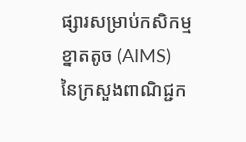ផ្សារសម្រាប់កសិកម្មខ្នាតតូច (AIMS) នៃក្រសួងពាណិជ្ជក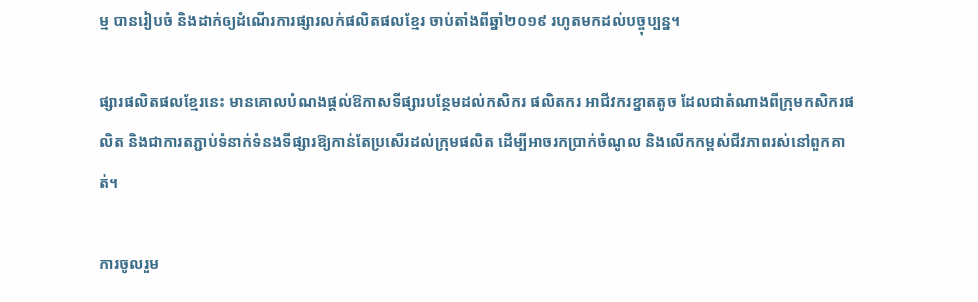ម្ម បានរៀបចំ និងដាក់ឲ្យដំណើរការផ្សារលក់ផលិតផលខ្មែរ ចាប់តាំងពីឆ្នាំ២០១៩ រហូតមកដល់បច្ចុប្បន្ន។

ផ្សារផលិតផលខ្មែរនេះ មានគោលបំណងផ្ដល់ឱកាសទីផ្សារបន្ថែមដល់កសិករ ផលិតករ អាជីវករខ្នាតតូច ដែលជាតំណាងពីក្រុមកសិករផលិត និងជាការតភ្ជាប់ទំនាក់ទំនងទីផ្សារឱ្យកាន់តែប្រសើរដល់ក្រុមផលិត ដើម្បីអាចរកប្រាក់ចំណូល និងលើកកម្ពស់ជីវភាពរស់នៅពួកគាត់។

ការចូលរួម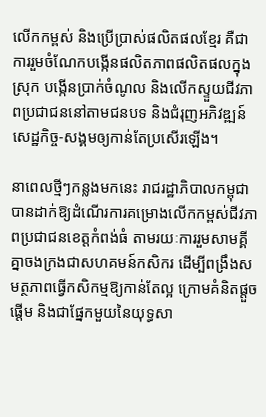លើកកម្ពស់ និងប្រើប្រាស់ផលិតផលខ្មែរ គឺជាការរួមចំណែកបង្កើនផលិតភាពផលិតផលក្នុងស្រុក បង្កើនប្រាក់ចំណូល និងលើកស្ទួយជីវភាពប្រជាជននៅតាមជនបទ និងជំរុញអភិវឌ្ឍន៍សេដ្ឋកិច្ច-សង្គមឲ្យកាន់តែប្រសើរឡើង។

នាពេលថ្មីៗកន្លងមកនេះ រាជរដ្ឋាភិបាលកម្ពុជាបានដាក់ឱ្យដំណើរការគម្រោងលើកកម្ពស់ជីវភាពប្រជាជនខេត្តកំពង់ធំ តាមរយៈការរួមសាមគ្គីគ្នាចងក្រងជាសហគមន៍កសិករ ដើម្បីពង្រឹងសមត្ថភាពធ្វើកសិកម្មឱ្យកាន់តែល្អ ក្រោមគំនិតផ្តួចផ្តើម និងជាផ្នែកមួយនៃយុទ្ធសា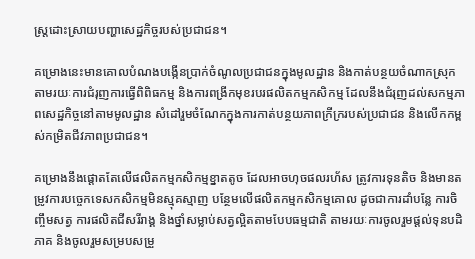ស្រ្តដោះស្រាយបញ្ហាសេដ្ឋកិច្ចរបស់ប្រជាជន។

គម្រោងនេះមានគោលបំណងបង្កើនប្រាក់ចំណូលប្រជាជនក្នុងមូលដ្ឋាន និងកាត់បន្ថយចំណាកស្រុក តាមរយៈការជំរុញការធ្វើពិពិធកម្ម និងការពង្រីកមុខរបរផលិតកម្មកសិកម្ម ដែលនឹងជំរុញដល់សកម្មភាពសេដ្ឋកិច្ចនៅតាមមូលដ្ឋាន សំដៅរួមចំណែកក្នុងការកាត់បន្ថយភាពក្រីក្ររបស់ប្រជាជន និងលើកកម្ពស់កម្រិតជីវភាពប្រជាជន។

គម្រោងនឹងផ្តោតតែលើផលិតកម្មកសិកម្មខ្នាតតូច ដែលអាចហុចផលរហ័ស ត្រូវការទុនតិច និងមានតម្រូវការបច្ចេកទេសកសិកម្មមិនស្មុគស្មាញ បន្ថែមលើផលិតកម្មកសិកម្មគោល ដូចជាការដាំបន្លែ ការចិញ្ចឹមសត្វ ការផលិតជីសរីរាង្គ និងថ្នាំសម្លាប់សត្វល្អិតតាមបែបធម្មជាតិ តាមរយៈការចូលរួមផ្តល់ទុនបដិភាគ និងចូលរួមសម្របសម្រួ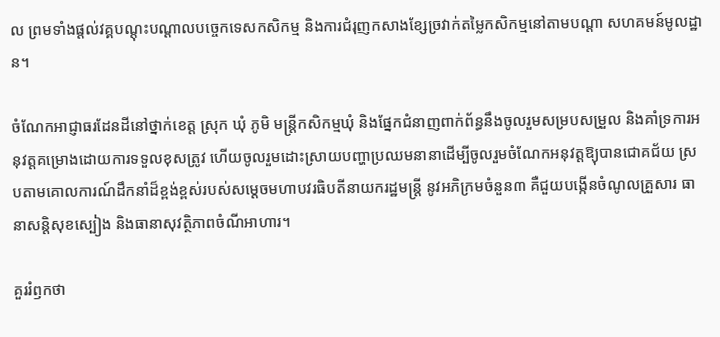ល ព្រមទាំងផ្តល់វគ្គបណ្តុះបណ្តាលបច្ចេកទេសកសិកម្ម និងការជំរុញកសាងខ្សែច្រវាក់តម្លៃកសិកម្មនៅតាមបណ្ដា សហគមន៍មូលដ្ឋាន។

ចំណែកអាជ្ញាធរដែនដីនៅថ្នាក់ខេត្ត ស្រុក ឃុំ ភូមិ មន្ត្រីកសិកម្មឃុំ និងផ្នែកជំនាញពាក់ព័ន្ធនឹងចូលរួមសម្របសម្រួល និងគាំទ្រការអនុវត្តគម្រោងដោយការទទួលខុសត្រូវ ហើយចូលរួមដោះស្រាយបញ្ហាប្រឈមនានាដើម្បីចូលរួមចំណែកអនុវត្តឱ្យុបានជោគជ័យ ស្របតាមគោលការណ៍ដឹកនាំដ៏ខ្ពង់ខ្ពស់របស់សម្តេចមហាបវរធិបតីនាយករដ្ឋមន្ត្រី នូវអភិក្រមចំនួន៣ គឺជួយបង្កើនចំណូលគ្រួសារ ធានាសន្តិសុខស្បៀង និងធានាសុវត្ថិភាពចំណីអាហារ។

គួររំឭកថា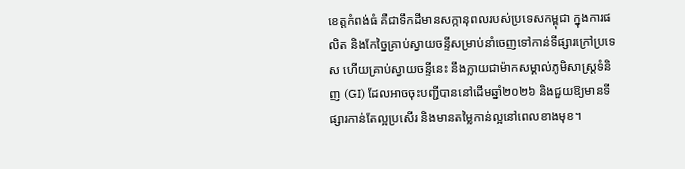ខេត្តកំពង់ធំ គឺជាទឹកដីមានសក្កានុពលរបស់ប្រទេសកម្ពុជា ក្នុងការផលិត និងកែច្នៃគ្រាប់ស្វាយចន្ទីសម្រាប់នាំចេញទៅកាន់ទីផ្សារក្រៅប្រទេស ហើយគ្រាប់ស្វាយចន្ទីនេះ នឹងក្លាយជាម៉ាកសម្គាល់ភូមិសាស្ត្រទំនិញ (GI) ដែលអាចចុះបញ្ជីបាននៅដើមឆ្នាំ២០២៦ និងជួយឱ្យមានទីផ្សារកាន់តែល្អប្រសើរ និងមានតម្លៃកាន់ល្អនៅពេលខាងមុខ។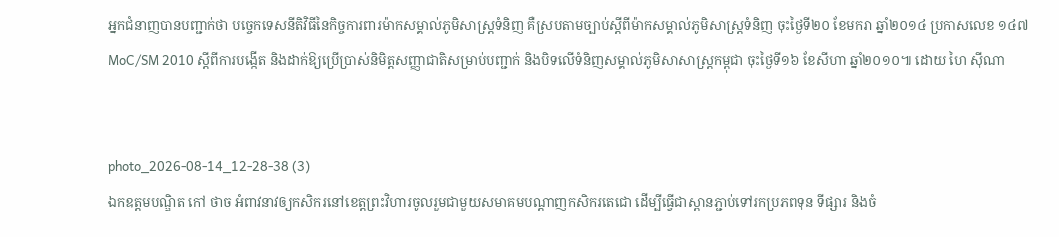អ្នកជំនាញបានបញ្ជាក់ថា បច្ចេកទេសនីតិវិធីនៃកិច្ចការពារម៉ាកសម្គាល់ភូមិសាស្ត្រទំនិញ គឺស្របតាមច្បាប់ស្តីពីម៉ាកសម្គាល់ភូមិសាស្ត្រទំនិញ ចុះថ្ងៃទី២០ ខែមករា ឆ្នាំ២០១៤ ប្រកាសលេខ ១៤៧ MoC/SM 2010 ស្តីពីការបង្កើត និងដាក់ឱ្យប្រើប្រាស់និមិត្តសញ្ញាជាតិសម្រាប់បញ្ជាក់ និងបិទលើទំនិញសម្គាល់ភូមិសាសាស្ត្រកម្ពុជា ចុះថ្ងៃទី១៦ ខែសីហា ឆ្នាំ២០១០៕ ដោយ ហៃ ស៊ីណា


photo_2026-08-14_12-28-38 (3)
ឯកឧត្តមបណ្ឌិត កៅ ថាច អំពាវនាវឲ្យកសិករនៅខេត្តព្រះវិហារចូលរួមជាមួយសមាគមបណ្តាញកសិករតេជោ ដើម្បីធ្វើជាស្ពានភ្ជាប់ទៅរកប្រភពទុន ទីផ្សារ និងចំ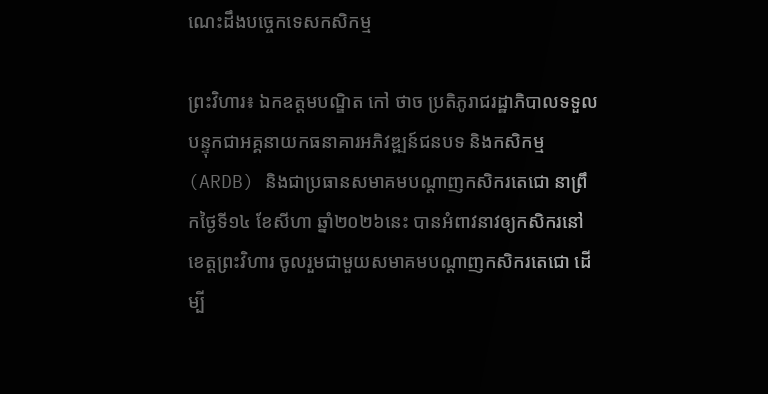ណេះដឹងបច្ចេកទេសកសិកម្ម

ព្រះវិហារ៖ ឯកឧត្តមបណ្ឌិត កៅ ថាច ប្រតិភូរាជរដ្ឋាភិបាលទទួលបន្ទុកជាអគ្គនាយកធនាគារអភិវឌ្ឍន៍ជនបទ និងកសិកម្ម (ARDB) និងជាប្រធានសមាគមបណ្តាញកសិករតេជោ នាព្រឹកថ្ងៃទី១៤ ខែសីហា ឆ្នាំ២០២៦នេះ បានអំពាវនាវឲ្យកសិករនៅខេត្តព្រះវិហារ ចូលរួមជាមួយសមាគមបណ្តាញកសិករតេជោ ដើម្បី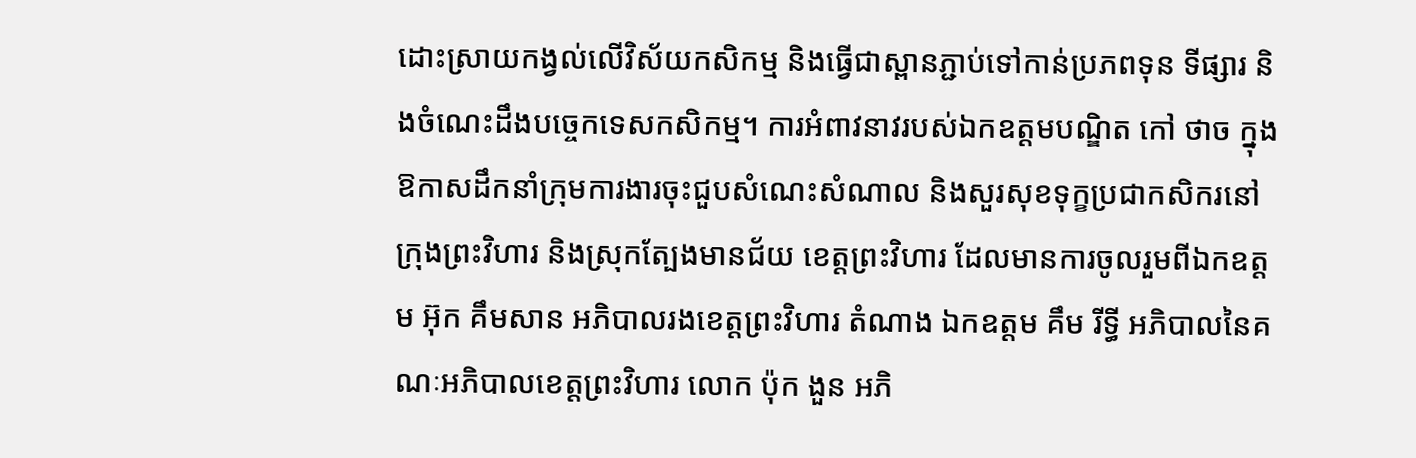ដោះស្រាយកង្វល់លើវិស័យកសិកម្ម និងធ្វើជាស្ពានភ្ជាប់ទៅកាន់ប្រភពទុន ទីផ្សារ និងចំណេះដឹងបច្ចេកទេសកសិកម្ម។ ការអំពាវនាវរបស់ឯកឧត្តមបណ្ឌិត កៅ ថាច ក្នុងឱកាសដឹកនាំក្រុមការងារចុះជួបសំណេះសំណាល និងសួរសុខទុក្ខប្រជាកសិករនៅក្រុងព្រះវិហារ និងស្រុកត្បែងមានជ័យ ខេត្តព្រះវិហារ ដែលមានការចូលរួមពីឯកឧត្តម អ៊ុក គឹមសាន អភិបាលរងខេត្តព្រះវិហារ តំណាង ឯកឧត្តម គឹម រីទ្ធី អភិបាលនៃគណៈអភិបាលខេត្តព្រះវិហារ លោក ប៉ុក ងួន អភិ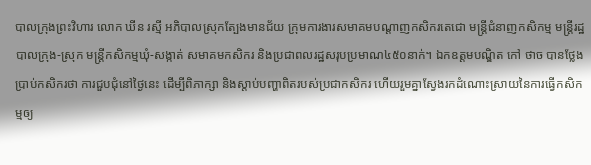បាលក្រុងព្រះវិហារ លោក ឃីន រស្មី អភិបាលស្រុកត្បែងមានជ័យ ក្រុមការងារសមាគមបណ្តាញកសិករតេជោ មន្ត្រីជំនាញកសិកម្ម មន្ត្រីរដ្ឋបាលក្រុង-ស្រុក មន្ត្រីកសិកម្មឃុំ-សង្កាត់ សមាគមកសិករ និងប្រជាពលរដ្ឋសរុបប្រមាណ៤៥០នាក់។ ឯកឧត្តមបណ្ឌិត កៅ ថាច បានថ្លែងប្រាប់កសិករថា ការជួបជុំនៅថ្ងៃនេះ ដើម្បីពិភាក្សា និងស្តាប់បញ្ហាពិតរបស់ប្រជាកសិករ ហើយរួមគ្នាស្វែងរកដំណោះស្រាយនៃការធ្វើកសិកម្មឲ្យ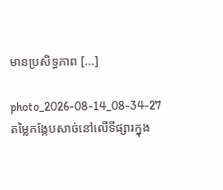មានប្រសិទ្ធភាព […]

photo_2026-08-14_08-34-27
តម្លៃកង្កែបសាច់នៅលើទីផ្សារក្នុង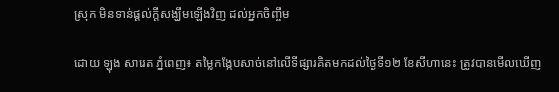ស្រុក មិនទាន់ផ្តល់ក្តីសង្ឃឹមឡើងវិញ ដល់អ្នកចិញ្ចឹម

ដោយ ឡុង សារេត ភ្នំពេញ៖ តម្លៃកង្កែបសាច់នៅលើទីផ្សារគិតមកដល់ថ្ងៃទី១២ ខែសីហានេះ ត្រូវបានមើលឃើញ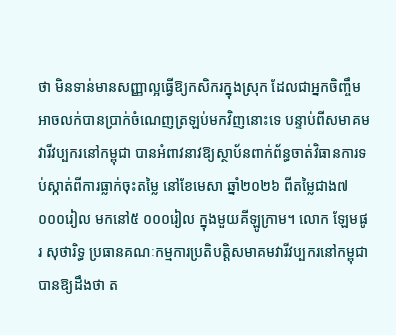ថា មិនទាន់មានសញ្ញាល្អធ្វើឱ្យកសិករក្នុងស្រុក ដែលជាអ្នកចិញ្ចឹមអាចលក់បានប្រាក់ចំណេញត្រឡប់មកវិញនោះទេ បន្ទាប់ពីសមាគមវារីវប្បករនៅកម្ពុជា បានអំពាវនាវឱ្យស្ថាប័នពាក់ព័ន្ធចាត់វិធានការទប់ស្កាត់ពីការធ្លាក់ចុះតម្លៃ នៅខែមេសា ឆ្នាំ២០២៦ ពីតម្លៃជាង៧ ០០០រៀល មកនៅ៥ ០០០រៀល ក្នុងមួយគីឡូក្រាម។ លោក ឡែមផូរ សុថារិទ្ធ ប្រធានគណៈកម្មការប្រតិបត្តិសមាគមវារីវប្បករនៅកម្ពុជា បានឱ្យដឹងថា ត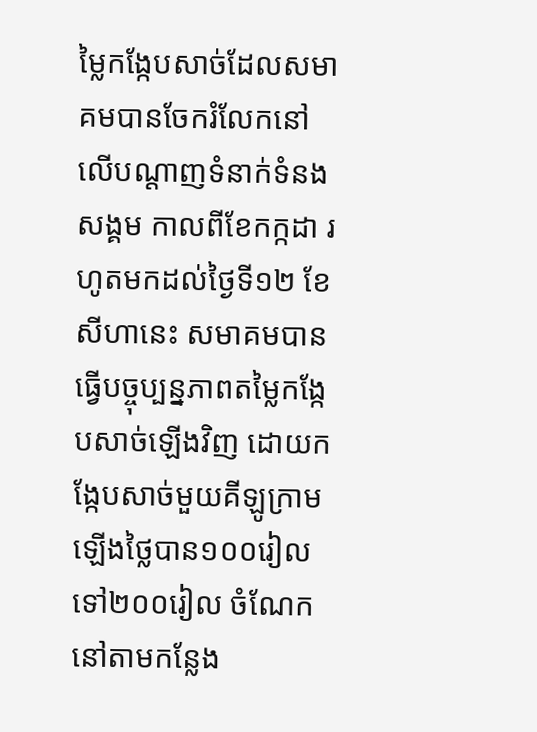ម្លៃកង្កែបសាច់ដែលសមាគមបានចែករំលែកនៅលើបណ្តាញទំនាក់ទំនងសង្គម កាលពីខែកក្កដា រហូតមកដល់ថ្ងៃទី១២ ខែសីហានេះ សមាគមបានធ្វើបច្ចុប្បន្នភាពតម្លៃកង្កែបសាច់ឡើងវិញ ដោយកង្កែបសាច់មួយគីឡូក្រាមឡើងថ្លៃបាន១០០រៀល ទៅ២០០រៀល ចំណែកនៅតាមកន្លែង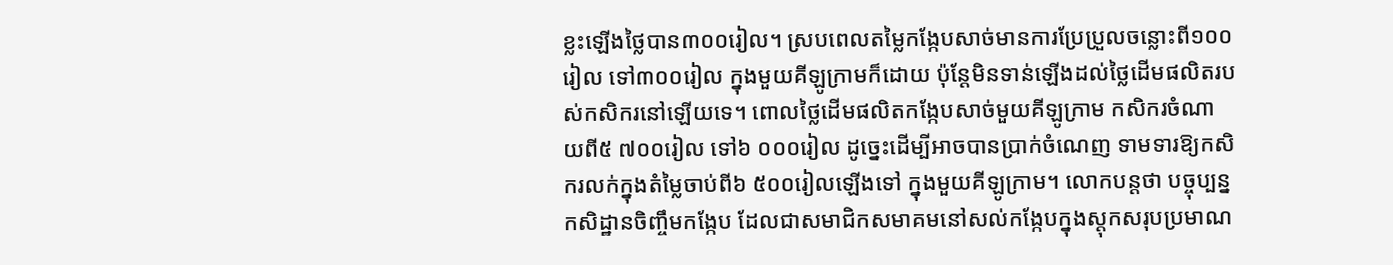ខ្លះឡើងថ្លៃបាន៣០០រៀល។ ស្របពេលតម្លៃកង្កែបសាច់មានការប្រែប្រួលចន្លោះពី១០០រៀល ទៅ៣០០រៀល ក្នុងមួយគីឡូក្រាមក៏ដោយ ប៉ុន្តែមិនទាន់ឡើងដល់ថ្លៃដើមផលិតរបស់កសិករនៅឡើយទេ។ ពោលថ្លៃដើមផលិតកង្កែបសាច់មួយគីឡូក្រាម កសិករចំណាយពី៥ ៧០០រៀល ទៅ៦ ០០០រៀល ដូច្នេះដើម្បីអាចបានប្រាក់ចំណេញ ទាមទារឱ្យកសិករលក់ក្នុងតំម្លៃចាប់ពី៦ ៥០០រៀលឡើងទៅ ក្នុងមួយគីឡូក្រាម។ លោកបន្តថា បច្ចុប្បន្នកសិដ្ឋានចិញ្ចឹមកង្កែប ដែលជាសមាជិកសមាគមនៅសល់កង្កែបក្នុងស្តុកសរុបប្រមាណ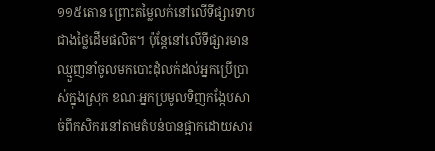១១៥តោន ព្រោះតម្លៃលក់នៅលើទីផ្សារទាបជាងថ្លៃដើមផលិត។ ប៉ុន្តែនៅលើទីផ្សារមានឈ្មួញនាំចូលមកបោះដុំលក់ដល់អ្នកប្រើប្រាស់ក្នុងស្រុក ខណៈអ្នកប្រមូលទិញកង្កែបសាច់ពីកសិករនៅតាមតំបន់បានផ្អាកដោយសារ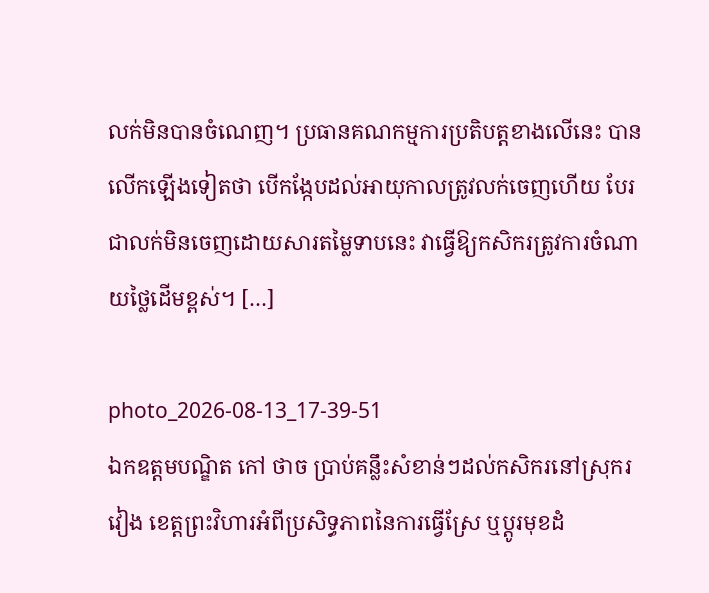លក់មិនបានចំណេញ។ ប្រធានគណកម្មការប្រតិបត្តខាងលើនេះ បានលើកឡើងទៀតថា បើកង្កែបដល់អាយុកាលត្រូវលក់ចេញហើយ បែរជាលក់មិនចេញដោយសារតម្លៃទាបនេះ វាធ្វើឱ្យកសិករត្រូវការចំណាយថ្លៃដើមខ្ពស់។ […]

photo_2026-08-13_17-39-51
ឯកឧត្តមបណ្ឌិត កៅ ថាច ប្រាប់គន្លឹះសំខាន់ៗដល់កសិករនៅស្រុករវៀង ខេត្តព្រះវិហារអំពីប្រសិទ្ធភាពនៃការធ្វើស្រែ ឬប្តូរមុខដំ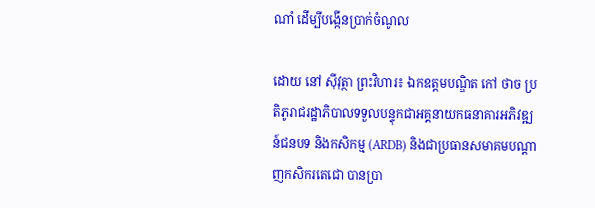ណាំ ដើម្បីបង្កើនប្រាក់ចំណូល

ដោយ នៅ ស៊ីវុត្ថា ព្រះវិហារ៖ ឯកឧត្តមបណ្ឌិត កៅ ថាច ប្រតិភូរាជរដ្ឋាភិបាលទទួលបន្ទុកជាអគ្គនាយកធនាគារអភិវឌ្ឍន៍ជនបទ និងកសិកម្ម (ARDB) និងជាប្រធានសមាគមបណ្តាញកសិករតេជោ បានប្រា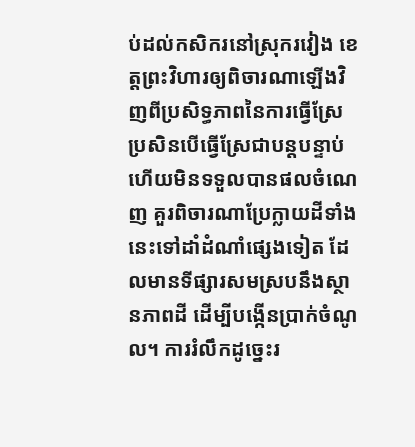ប់ដល់កសិករនៅស្រុករវៀង ខេត្តព្រះវិហារឲ្យពិចារណាឡើងវិញពីប្រសិទ្ធភាពនៃការធ្វើស្រែ ប្រសិនបើធ្វើស្រែជាបន្តបន្ទាប់ ហើយមិនទទួលបានផលចំណេញ គួរពិចារណាប្រែក្លាយដីទាំងនេះទៅដាំដំណាំផ្សេងទៀត ដែលមានទីផ្សារសមស្របនឹងស្ថានភាពដី ដើម្បីបង្កើនប្រាក់ចំណូល។ ការរំលឹកដូច្នេះរ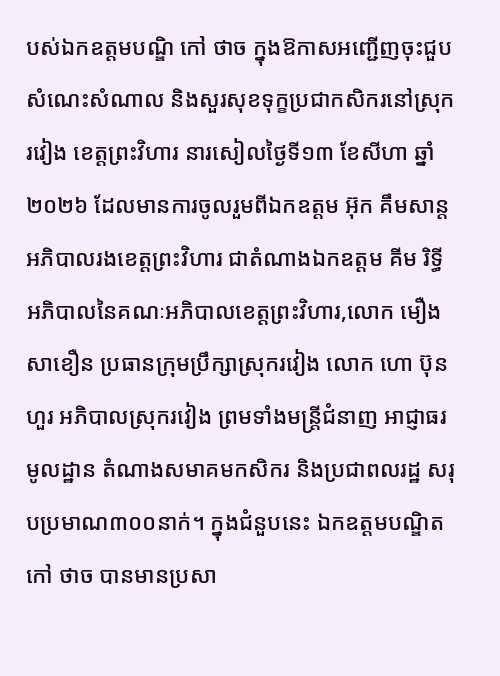បស់ឯកឧត្តមបណ្ឌិ កៅ ថាច ក្នុងឱកាសអញ្ជើញចុះជួបសំណេះសំណាល និងសួរសុខទុក្ខប្រជាកសិករនៅស្រុករវៀង ខេត្តព្រះវិហារ នារសៀលថ្ងៃទី១៣ ខែសីហា ឆ្នាំ២០២៦ ដែលមានការចូលរួមពីឯកឧត្តម អ៊ុក គឹមសាន្ត អភិបាលរងខេត្តព្រះវិហារ ជាតំណាងឯកឧត្តម គីម រិទ្ធី អភិបាលនៃគណៈអភិបាលខេត្តព្រះវិហារ,លោក មឿង សាខឿន ប្រធានក្រុមប្រឹក្សាស្រុករវៀង លោក ហោ ប៊ុនហួរ អភិបាលស្រុករវៀង ព្រមទាំងមន្ត្រីជំនាញ អាជ្ញាធរមូលដ្ឋាន តំណាងសមាគមកសិករ និងប្រជាពលរដ្ឋ សរុបប្រមាណ៣០០នាក់។ ក្នុងជំនួបនេះ ឯកឧត្តមបណ្ឌិត កៅ ថាច បានមានប្រសា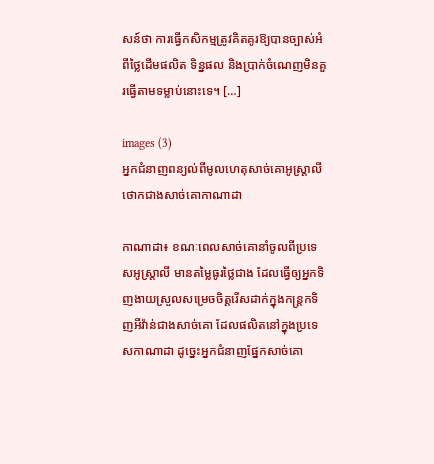សន៍ថា ការធ្វើកសិកម្មត្រូវគិតគូរឱ្យបានច្បាស់អំពីថ្លៃដើមផលិត ទិន្នផល និងប្រាក់ចំណេញមិនគួរធ្វើតាមទម្លាប់នោះទេ។ […]

images (3)
អ្នកជំនាញពន្យល់ពីមូលហេតុសាច់គោអូស្ត្រាលី ថោកជាងសាច់គោកាណាដា

កាណាដា៖ ខណៈពេលសាច់គោនាំចូលពីប្រទេសអូស្ត្រាលី មានតម្លៃធូរថ្លៃជាង ដែលធ្វើឲ្យអ្នកទិញងាយស្រួលសម្រេចចិត្តរើសដាក់ក្នុងកន្ត្រកទិញអីវ៉ាន់ជាងសាច់គោ ដែលផលិតនៅក្នុងប្រទេសកាណាដា ដូច្នេះអ្នកជំនាញផ្នែកសាច់គោ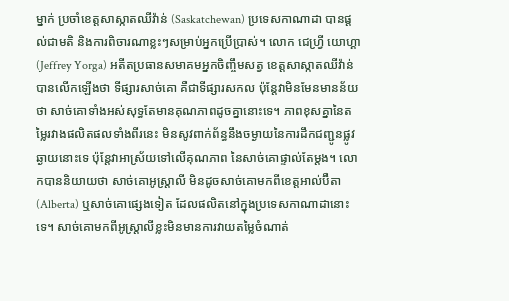ម្នាក់ ប្រចាំខេត្តសាស្កាតឈីវ៉ាន់ (Saskatchewan) ប្រទេសកាណាដា បានផ្តល់ជាមតិ និងការពិចារណាខ្លះៗសម្រាប់អ្នកប្រើប្រាស់។ លោក ជេហ្វ្រី យោហ្គា (Jeffrey Yorga) អតីតប្រធានសមាគមអ្នកចិញ្ចឹមសត្វ ខេត្តសាស្កាតឈីវ៉ាន់ បានលើកឡើងថា ទីផ្សារសាច់គោ គឺជាទីផ្សារសកល ប៉ុន្តែវាមិនមែនមានន័យថា សាច់គោទាំងអស់សុទ្ធតែមានគុណភាពដូចគ្នានោះទេ។ ភាពខុសគ្នានៃតម្លៃរវាងផលិតផលទាំងពីរនេះ មិនសូវពាក់ព័ន្ធនឹងចម្ងាយនៃការដឹកជញ្ជូនផ្លូវឆ្ងាយនោះទេ ប៉ុន្តែវាអាស្រ័យទៅលើគុណភាព នៃសាច់គោផ្ទាល់តែម្តង។ លោកបាននិយាយថា សាច់គោអូស្ត្រាលី មិនដូចសាច់គោមកពីខេត្តអាល់ប៊ឺតា (Alberta) ឬសាច់គោផ្សេងទៀត ដែលផលិតនៅក្នុងប្រទេសកាណាដានោះទេ។ សាច់គោមកពីអូស្ត្រាលីខ្លះមិនមានការវាយតម្លៃចំណាត់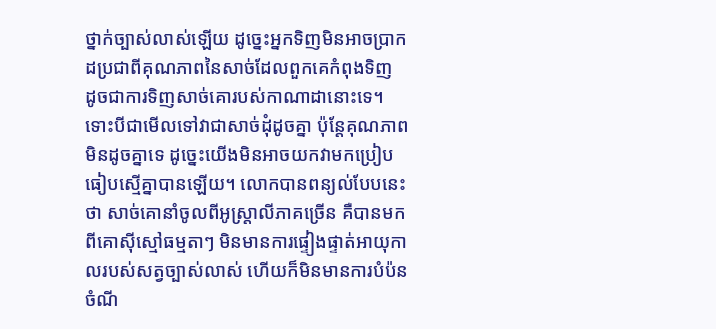ថ្នាក់ច្បាស់លាស់ឡើយ ដូច្នេះអ្នកទិញមិនអាចប្រាកដប្រជាពីគុណភាពនៃសាច់ដែលពួកគេកំពុងទិញ ដូចជាការទិញសាច់គោរបស់កាណាដានោះទេ។ ទោះបីជាមើលទៅវាជាសាច់ដុំដូចគ្នា ប៉ុន្តែគុណភាពមិនដូចគ្នាទេ ដូច្នេះយើងមិនអាចយកវាមកប្រៀបធៀបស្មើគ្នាបានឡើយ។ លោកបានពន្យល់បែបនេះថា សាច់គោនាំចូលពីអូស្ត្រាលីភាគច្រើន គឺបានមកពីគោស៊ីស្មៅធម្មតាៗ មិនមានការផ្ទៀងផ្ទាត់អាយុកាលរបស់សត្វច្បាស់លាស់ ហើយក៏មិនមានការបំប៉នចំណី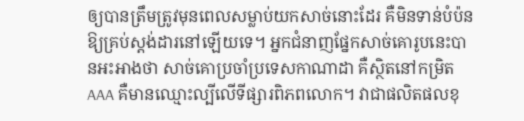ឲ្យបានត្រឹមត្រូវមុនពេលសម្លាប់យកសាច់នោះដែរ គឺមិនទាន់បំប៉នឱ្យគ្រប់ស្តង់ដារនៅឡើយទេ។ អ្នកជំនាញផ្នែកសាច់គោរូបនេះបានអះអាងថា សាច់គោប្រចាំប្រទេសកាណាដា គឺស្ថិតនៅកម្រិត AAA គឺមានឈ្មោះល្បីលើទីផ្សារពិភពលោក។ វាជាផលិតផលខុ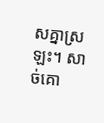សគ្នាស្រឡះ។ សាច់គោ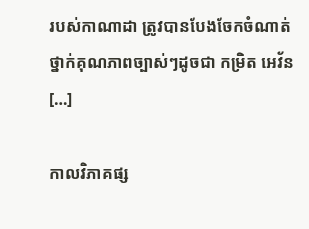របស់កាណាដា ត្រូវបានបែងចែកចំណាត់ថ្នាក់គុណភាពច្បាស់ៗដូចជា កម្រិត អេវ័ន […]

កាលវិភាគផ្ស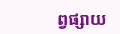ព្វផ្សាយ